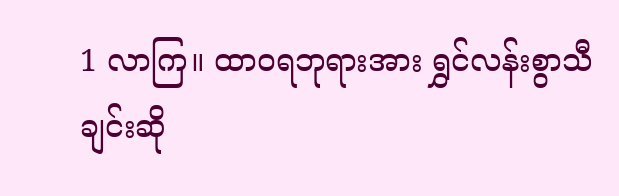1 လာကြ။ ထာဝရဘုရားအား ရွှင်လန်းစွာသီချင်းဆို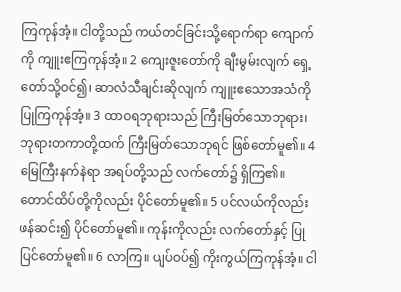ကြကုန်အံ့။ ငါတို့သည် ကယ်တင်ခြင်းသို့ရောက်ရာ ကျောက်ကို ကျူးဧကြကုန်အံ့။ 2 ကျေးဇူးတော်ကို ချီးမွမ်းလျက် ရှေ့တော်သို့ဝင်၍၊ ဆာလံသီချင်းဆိုလျက် ကျူးဧသောအသံကို ပြုကြကုန်အံ့။ 3 ထာဝရဘုရားသည် ကြီးမြတ်သောဘုရား၊ ဘုရားတကာတို့ထက် ကြီးမြတ်သောဘုရင် ဖြစ်တော်မူ၏။ 4 မြေကြီးနက်နဲရာ အရပ်တို့သည် လက်တော်၌ ရှိကြ၏။ တောင်ထိပ်တို့ကိုလည်း ပိုင်တော်မူ၏။ 5 ပင်လယ်ကိုလည်း ဖန်ဆင်း၍ ပိုင်တော်မူ၏။ ကုန်းကိုလည်း လက်တော်နှင့် ပြုပြင်တော်မူ၏။ 6 လာကြ။ ပျပ်ဝပ်၍ ကိုးကွယ်ကြကုန်အံ့။ ငါ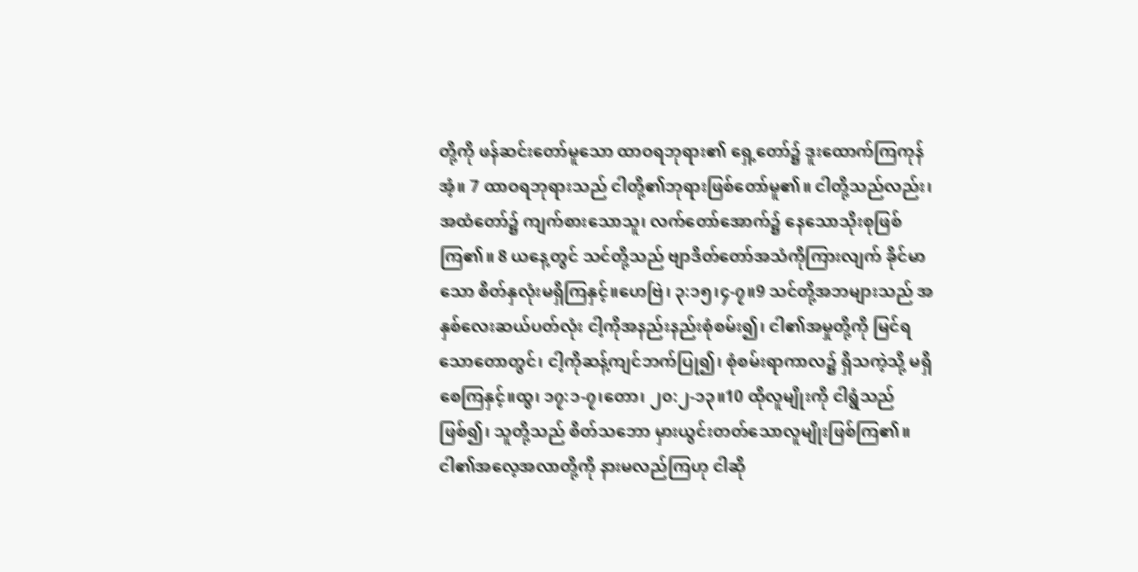တို့ကို ဖန်ဆင်းတော်မူသော ထာဝရဘုရား၏ ရှေ့တော်၌ ဒူးထောက်ကြကုန်အံ့။ 7 ထာဝရဘုရားသည် ငါတို့၏ဘုရားဖြစ်တော်မူ၏။ ငါတို့သည်လည်း၊ အထံတော်၌ ကျက်စားသောသူ၊ လက်တော်အောက်၌ နေသောသိုးစုဖြစ်ကြ၏။ 8 ယနေ့တွင် သင်တို့သည် ဗျာဒိတ်တော်အသံကိုကြားလျက် ခိုင်မာသော စိတ်နှလုံးမရှိကြနှင့်။ဟေဗြဲ၊ ၃:၁၅၊၄-၇။9 သင်တို့အဘများသည် အနှစ်လေးဆယ်ပတ်လုံး ငါ့ကိုအနည်းနည်းစုံစမ်း၍၊ ငါ၏အမှုတို့ကို မြင်ရသောတောတွင်၊ ငါ့ကိုဆန့်ကျင်ဘက်ပြု၍၊ စုံစမ်းရာကာလ၌ ရှိသကဲ့သို့ မရှိစေကြနှင့်။ထွ၊ ၁၇:၁-၇၊တော၊ ၂၀:၂-၁၃။10 ထိုလူမျိုးကို ငါရွံသည်ဖြစ်၍၊ သူတို့သည် စိတ်သဘော မှားယွင်းတတ်သောလူမျိုးဖြစ်ကြ၏။ ငါ၏အလေ့အလာတို့ကို နားမလည်ကြဟု ငါဆို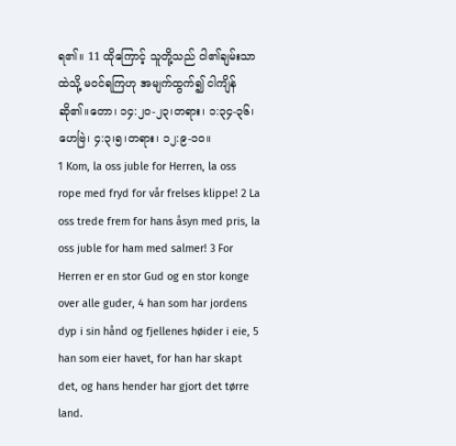ရ၏။ 11 ထိုကြောင့် သူတို့သည် ငါ၏ချမ်းသာထဲသို့ မဝင်ရကြဟု အမျက်ထွက်၍ ငါကျိန်ဆို၏။တော၊ ၁၄:၂၀-၂၃၊တရား၊ ၁:၃၄-၃၆၊ဟေဗြဲ၊ ၄:၃၊၅၊တရား၊ ၁၂:၉-၁၀။
1 Kom, la oss juble for Herren, la oss rope med fryd for vår frelses klippe! 2 La oss trede frem for hans åsyn med pris, la oss juble for ham med salmer! 3 For Herren er en stor Gud og en stor konge over alle guder, 4 han som har jordens dyp i sin hånd og fjellenes høider i eie, 5 han som eier havet, for han har skapt det, og hans hender har gjort det tørre land.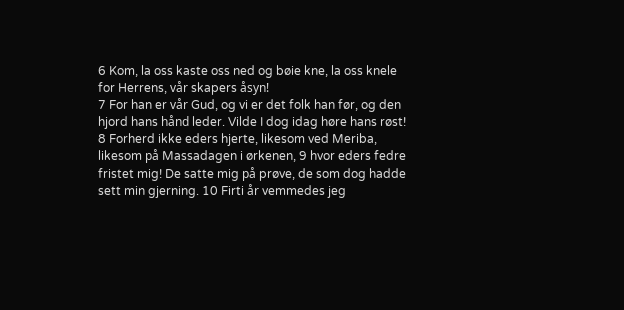6 Kom, la oss kaste oss ned og bøie kne, la oss knele for Herrens, vår skapers åsyn!
7 For han er vår Gud, og vi er det folk han før, og den hjord hans hånd leder. Vilde I dog idag høre hans røst!
8 Forherd ikke eders hjerte, likesom ved Meriba, likesom på Massadagen i ørkenen, 9 hvor eders fedre fristet mig! De satte mig på prøve, de som dog hadde sett min gjerning. 10 Firti år vemmedes jeg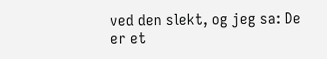ved den slekt, og jeg sa: De er et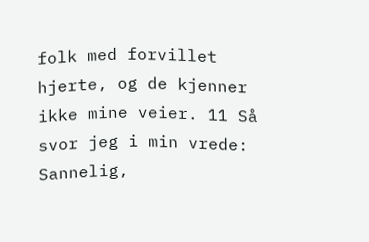folk med forvillet hjerte, og de kjenner ikke mine veier. 11 Så svor jeg i min vrede: Sannelig,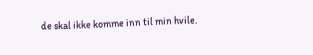de skal ikke komme inn til min hvile.